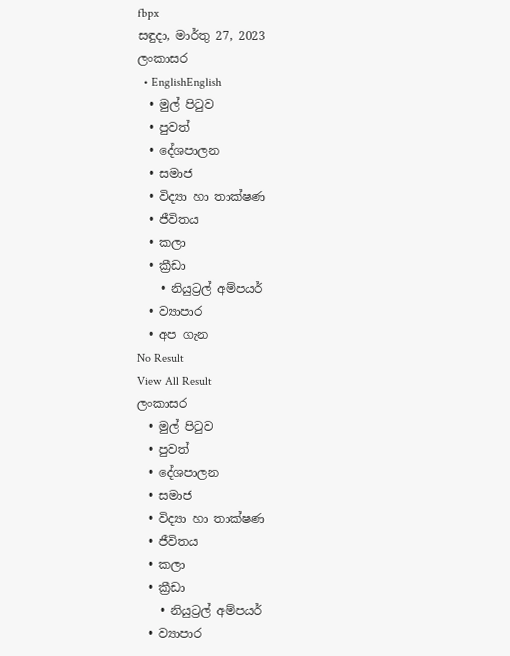fbpx
සඳුදා, මාර්තු 27, 2023
ලංකාසර
  • EnglishEnglish
  • මුල් පිටුව
  • පුවත්
  • දේශපාලන
  • සමාජ
  • විද්‍යා හා තාක්ෂණ
  • ජීවිතය
  • කලා
  • ක්‍රීඩා
    • නියුට්‍රල් අම්පයර්
  • ව්‍යාපාර
  • අප ගැන
No Result
View All Result
ලංකාසර
  • මුල් පිටුව
  • පුවත්
  • දේශපාලන
  • සමාජ
  • විද්‍යා හා තාක්ෂණ
  • ජීවිතය
  • කලා
  • ක්‍රීඩා
    • නියුට්‍රල් අම්පයර්
  • ව්‍යාපාර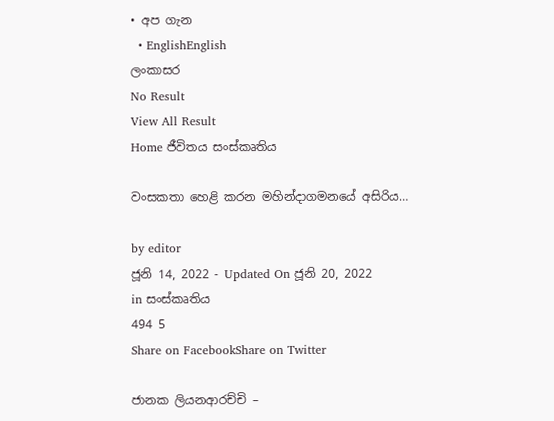• අප ගැන
  • EnglishEnglish
ලංකාසර
No Result
View All Result
Home ජීවිතය සංස්කෘතිය

වංසකතා හෙළි කරන මහින්දාගමනයේ අසිරිය…

by editor
ජූනි 14, 2022 - Updated On ජූනි 20, 2022
in සංස්කෘතිය
494 5
Share on FacebookShare on Twitter

ජානක ලියනආරච්චි –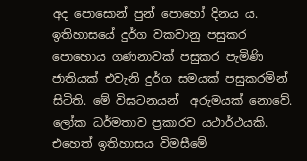අද පොසොන් පුන් පොහෝ දිනය ය.  ඉතිහාසයේ දුර්ග වකවානු පසුකර පොහොය ගණනාවක් පසුකර පැමිණි ජාතියක් එවැනි දුර්ග සමයක් පසුකරමින් සිටිති. මේ විඝටනයන්  අරුමයක් නොවේ. ලෝක ධර්මතාව ප්‍රකාරව යථාර්ථයකි.  එහෙත් ඉතිහාසය විමසීමේ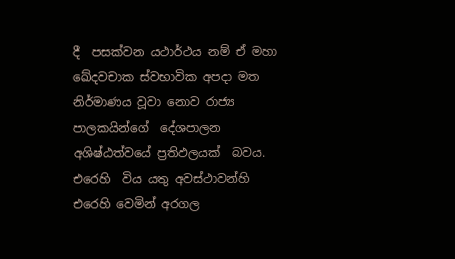දී  පසක්වන යථාර්ථය නම් ඒ මහා ඛේදවචාක ස්වභාවික අපදා මත නිර්මාණය වූවා නොව රාජ්‍ය පාලකයින්ගේ  දේශපාලන අශිෂ්ඨත්වයේ ප්‍රතිඵලයක්  බවය. එරෙහි  විය යතු අවස්ථාවන්හි එරෙහි වෙමින් අරගල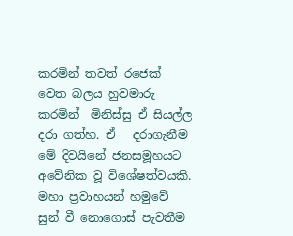කරමින් තවත් රජෙක් වෙත බලය හුවමාරු කරමින්  මිනිස්සු ඒ සියල්ල දරා ගත්හ. ඒ   දරාගැනීම මේ දිවයිනේ ජනසමූහයට අවේනික වූ විශේෂත්වයකි. මහා ප්‍රවාහයන් හමුවේ සුන් වී නොගොස් පැවතීම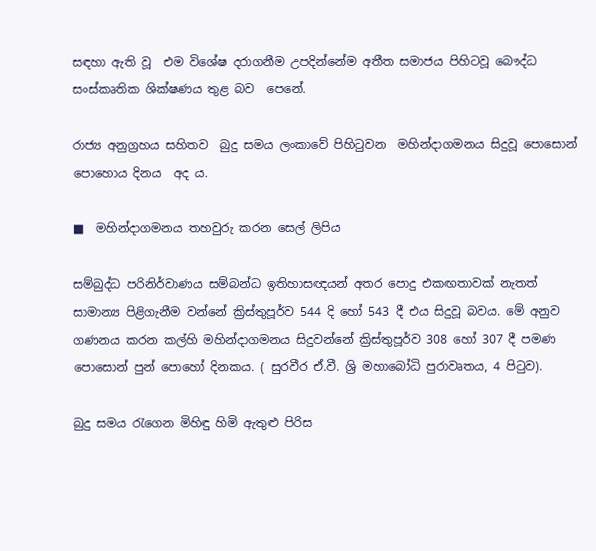සඳහා ඇති වූ  එම විශේෂ දරාගනීම උපදින්නේම අතීත සමාජය පිහිටවූ බෞද්ධ සංස්කෘතික ශික්ෂණය තුළ බව  පෙනේ.

රාජ්‍ය අනුග්‍රහය සහිතව  බුදු සමය ලංකාවේ පිහිටුවන  මහින්දාගමනය සිදුවූ පොසොන් පොහොය දිනය  අද ය.

■  මහින්දාගමනය තහවුරු කරන සෙල් ලිපිය

සම්බුද්ධ පරිනිර්වාණය සම්බන්ධ ඉතිහාසඥයන් අතර පොදු එකඟතාවක් නැතත් සාමාන්‍ය පිළිගැනීම වන්නේ ක්‍රිස්තුපූර්ව 544 දි හෝ 543 දී එය සිදුවූ බවය. මේ අනුව ගණනය කරන කල්හි මහින්දාගමනය සිදුවන්නේ ක්‍රිස්තුපූර්ව 308 හෝ 307 දී පමණ පොසොන් පුන් පොහෝ දිනකය. ( සුරවීර ඒ.වී. ශ්‍රි මහාබෝධි පුරාවෘතය, 4 පිටුව).

බුදු සමය රැගෙන මිහිඳු හිමි ඇතුළු පිරිස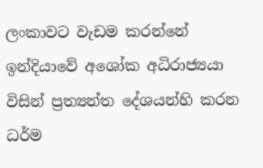ලංකාවට වැඩම කරන්නේ ඉන්දියාවේ අශෝක අධිරාජ්‍යයා විසින් ප්‍රත්‍යන්ත දේශයන්හි කරන ධර්ම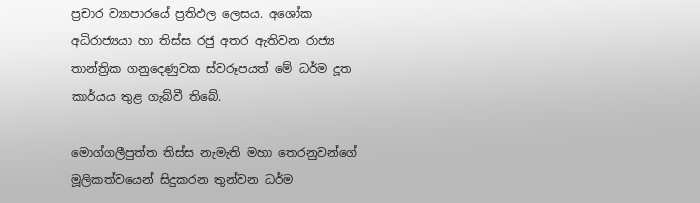ප්‍රචාර ව්‍යාපාරයේ ප්‍රතිඵල ලෙසය. අශෝක අධිරාජ්‍යයා හා තිස්ස රජු අතර ඇතිවන රාජ්‍ය තාන්ත්‍රික ගනුදෙණුවක ස්වරූපයත් මේ ධර්ම දූත කාර්යය තුළ ගැබ්වී තිබේ.

මොග්ගලීපුත්ත තිස්ස නැමැති මහා තෙරනුවන්ගේ මූලිකත්වයෙන් සිදුකරන තුන්වන ධර්ම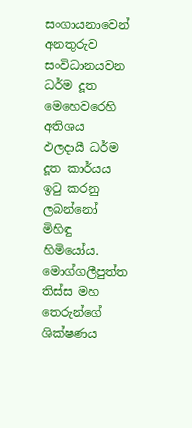සංගායනාවෙන් අනතුරුව සංවිධානයවන ධර්ම දූත මෙහෙවරෙහි අතිශය ඵලදායී ධර්ම දූත කාර්යය ඉටු කරනු ලබන්නෝ මිහිඳු හිමියෝය. මොග්ගලීපුත්ත තිස්ස මහ තෙරුන්ගේ ශික්ෂණය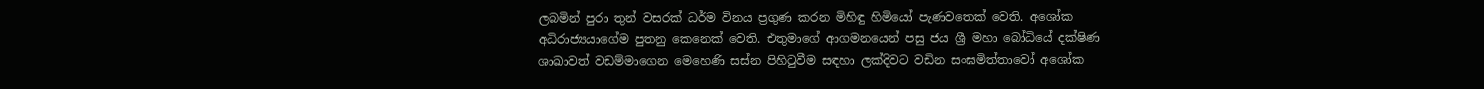ලබමින් පුරා තුන් වසරක් ධර්ම විනය ප්‍රගුණ කරන මිහිඳු හිමියෝ පැණවතෙක් වෙති. අශෝක අධිරාජ්‍යයාගේම පුතනු කෙනෙක් වෙති. එතුමාගේ ආගමනයෙන් පසු ජය ශ්‍රී මහා බෝධියේ දක්ෂිණ ශාඛාවත් වඩම්මාගෙන මෙහෙණි සස්න පිහිටුවීම සඳහා ලක්දිවට වඩින සංඝමිත්තාවෝ අශෝක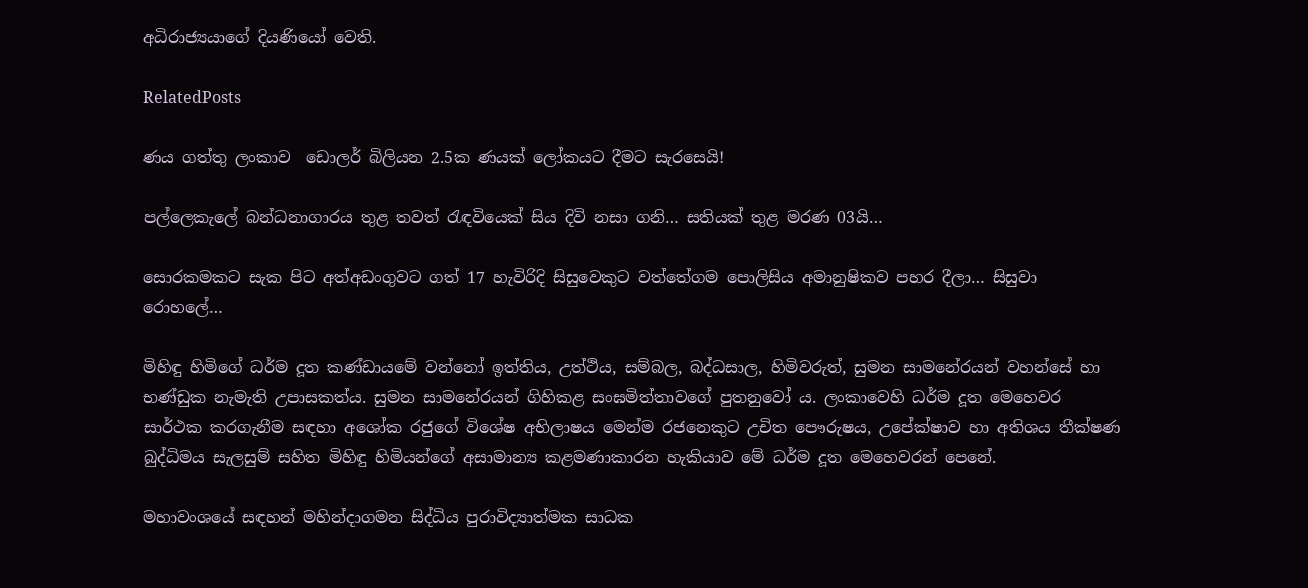අධිරාජ්‍යයාගේ දියණියෝ වෙති.

RelatedPosts

ණය ගත්තු ලංකාව  ඩොලර් බිලියන 2.5ක ණයක් ලෝකයට දීමට සැරසෙයි!

පල්ලෙකැලේ බන්ධනාගාරය තුළ තවත් රැඳවියෙක් සිය දිවි නසා ගනි… සතියක් තුළ මරණ 03යි…

සොරකමකට සැක පිට අත්අඩංගුවට ගත් 17 හැවිරිදි සිසුවෙකුට වත්තේගම පොලිසිය අමානුෂිකව පහර දීලා… සිසුවා රොහලේ…

මිහිඳු හිමිගේ ධර්ම දූත කණ්ඩායමේ වන්නෝ ඉත්තිය, උත්ථිය, සම්බල, බද්ධසාල, හිමිවරුත්, සුමන සාමනේරයන් වහන්සේ හා භණ්ඩුක නැමැති උපාසකත්ය. සුමන සාමනේරයන් ගිහිකළ සංඝමිත්තාවගේ පුතනුවෝ ය. ලංකාවෙහි ධර්ම දූත මෙහෙවර සාර්ථක කරගැනීම සඳහා අශෝක රජුගේ විශේෂ අභිලාෂය මෙන්ම රජනෙකුට උචිත පෞරුෂය, උපේක්ෂාව හා අතිශය තීක්ෂණ බුද්ධිමය සැලසුම් සහිත මිහිඳු හිමියන්ගේ අසාමාන්‍ය කළමණාකාරන හැකියාව මේ ධර්ම දූත මෙහෙවරන් පෙනේ.

මහාවංශයේ සඳහන් මහින්දාගමන සිද්ධිය පුරාවිද්‍යාත්මක සාධක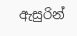ඇසුරින්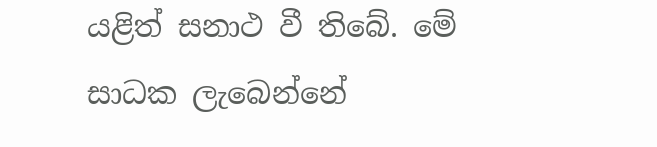යළිත් සනාථ වී තිබේ. මේ සාධක ලැබෙන්නේ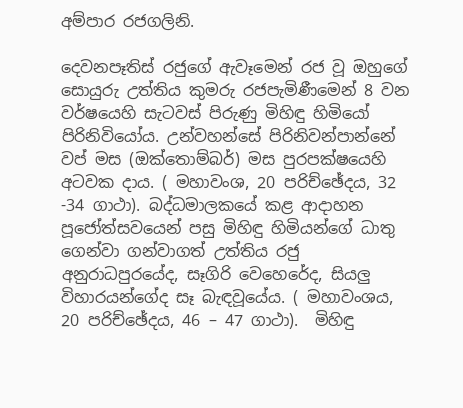අම්පාර රජගලිනි.

දෙවනපෑතිස් රජුගේ ඇවෑමෙන් රජ වූ ඔහුගේ සොයුරු උත්තිය කුමරු රජපැමිණීමෙන් 8 වන වර්ෂයෙහි සැටවස් පිරුණු මිහිඳු හිමියෝ පිරිනිවියෝය. උන්වහන්සේ පිරිනිවන්පාන්නේ වප් මස (ඔක්තොම්බර්) මස පුරපක්ෂයෙහි අටවක දාය. ( මහාවංශ, 20 පරිච්ඡේදය, 32 -34 ගාථා). බද්ධමාලකයේ කළ ආදාහන පූජෝත්සවයෙන් පසු මිහිඳු හිමියන්ගේ ධාතු ගෙන්වා ගන්වාගත් උත්තිය රජු අනුරාධපුරයේද, සෑගිරි වෙහෙරේද, සියලු විහාරයන්ගේද සෑ බැඳවූයේය. ( මහාවංශය, 20 පරිච්ඡේදය, 46 – 47 ගාථා).  මිහිඳු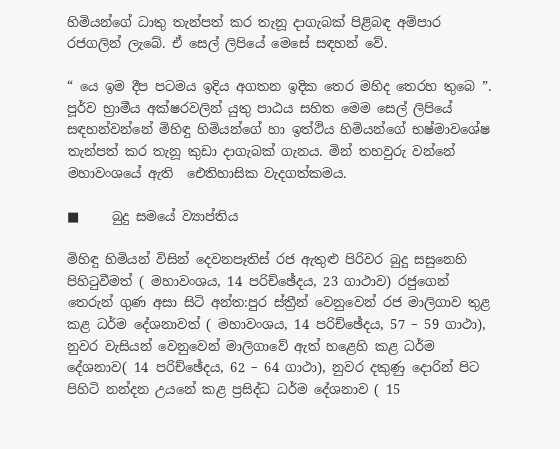හිමියන්ගේ ධාතු තැන්පත් කර තැනූ දාගැබක් පිළිබඳ අම්පාර රජගලින් ලැබේ. ඒ සෙල් ලිපියේ මෙසේ සඳහන් වේ.

“ යෙ ඉම දීප පටමය ඉදිය අගතන ඉදික තෙර මහිද තෙරහ තුබෙ ”.   පූර්ව භ්‍රාමීය අක්ෂරවලින් යුතු පාඨය සහිත මෙම සෙල් ලිපියේ සඳහන්වන්නේ මිහිඳු හිමියන්ගේ හා ඉත්ථිය හිමියන්ගේ භෂ්මාවශේෂ තැන්පත් කර තැනූ කුඩා දාගැබක් ගැනය. මින් තහවුරු වන්නේ මහාවංශයේ ඇති  ඓතිහාසික වැදගත්කමය.

■     බුදු සමයේ ව්‍යාප්තිය

මිහිඳු හිමියන් විසින් දෙවනපෑතිස් රජ ඇතුළු පිරිවර බුදු සසුනෙහි පිහිටුවීමත් ( මහාවංශය, 14 පරිච්ඡේදය, 23 ගාථාව) රජුගෙන් තෙරුන් ගුණ අසා සිටි අන්ත:පුර ස්ත්‍රීන් වෙනුවෙන් රජ මාලිගාව තුළ කළ ධර්ම දේශනාවත් ( මහාවංශය, 14 පරිච්ඡේදය, 57 – 59 ගාථා), නුවර වැසියන් වෙනුවෙන් මාලිගාවේ ඇත් හළෙහි කළ ධර්ම දේශනාව( 14 පරිච්ඡේදය, 62 – 64 ගාථා), නුවර දකුණු දොරින් පිට පිහිටි නන්දන උයනේ කළ ප්‍රසිද්ධ ධර්ම දේශනාව ( 15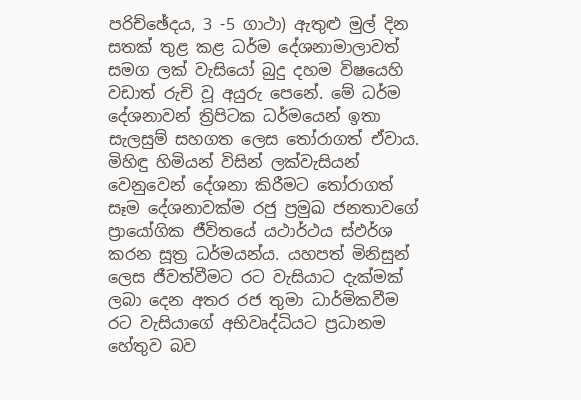පරිච්ඡේදය, 3 -5 ගාථා) ඇතුළු මුල් දින සතක් තුළ කළ ධර්ම දේශනාමාලාවත් සමග ලක් වැසියෝ බුදු දහම විෂයෙහි වඩාත් රුචි වූ අයුරු පෙනේ. මේ ධර්ම දේශනාවන් ත්‍රිපිටක ධර්මයෙන් ඉතා සැලසුම් සහගත ලෙස තෝරාගත් ඒවාය. මිහිඳු හිමියන් විසින් ලක්වැසියන් වෙනුවෙන් දේශනා කිරීමට තෝරාගත් සෑම දේශනාවක්ම රජු ප්‍රමුඛ ජනතාවගේ ප්‍රායෝගික ජීවිතයේ යථාර්ථය ස්ඵර්ශ කරන සූත්‍ර ධර්මයන්ය. යහපත් මිනිසුන් ලෙස ජීවත්වීමට රට වැසියාට දැක්මක් ලබා දෙන අතර රජ තුමා ධාර්මිකවීම රට වැසියාගේ අභිවෘද්ධියට ප්‍රධානම හේතුව බව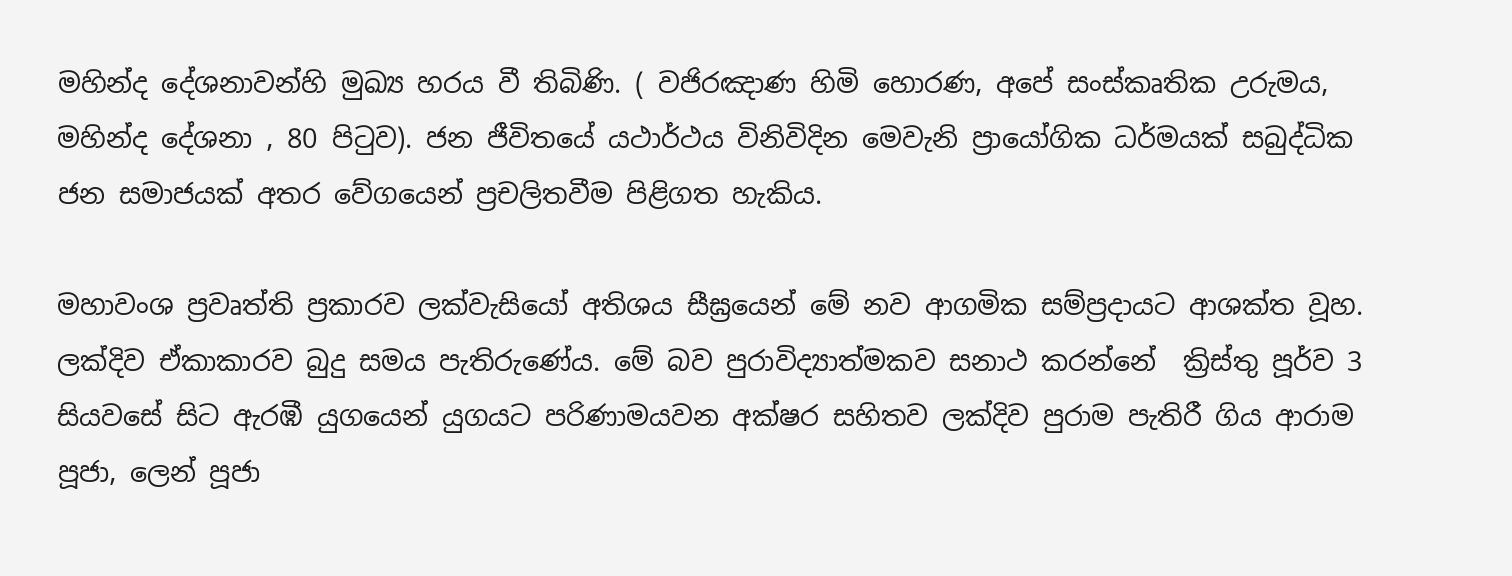මහින්ද දේශනාවන්හි මුඛ්‍ය හරය වී තිබිණි. ( වජිරඤාණ හිමි හොරණ, අපේ සංස්කෘතික උරුමය, මහින්ද දේශනා , 80 පිටුව). ජන ජීවිතයේ යථාර්ථය විනිවිදින මෙවැනි ප්‍රායෝගික ධර්මයක් සබුද්ධික ජන සමාජයක් අතර වේගයෙන් ප්‍රචලිතවීම පිළිගත හැකිය.

මහාවංශ ප්‍රවෘත්ති ප්‍රකාරව ලක්වැසියෝ අතිශය සීඝ්‍රයෙන් මේ නව ආගමික සම්ප්‍රදායට ආශක්ත වූහ. ලක්දිව ඒකාකාරව බුදු සමය පැතිරුණේය. මේ බව පුරාවිද්‍යාත්මකව සනාථ කරන්නේ  ක්‍රිස්තු පූර්ව 3 සියවසේ සිට ඇරඹී යුගයෙන් යුගයට පරිණාමයවන අක්ෂර සහිතව ලක්දිව පුරාම පැතිරී ගිය ආරාම පූජා, ලෙන් පූජා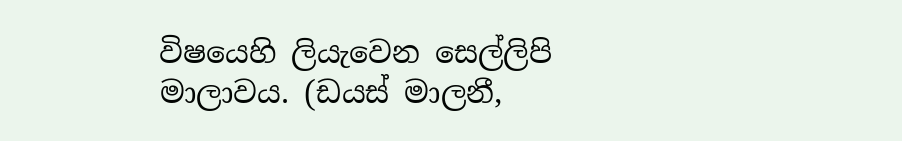විෂයෙහි ලියැවෙන සෙල්ලිපි මාලාවය. (ඩයස් මාලනී,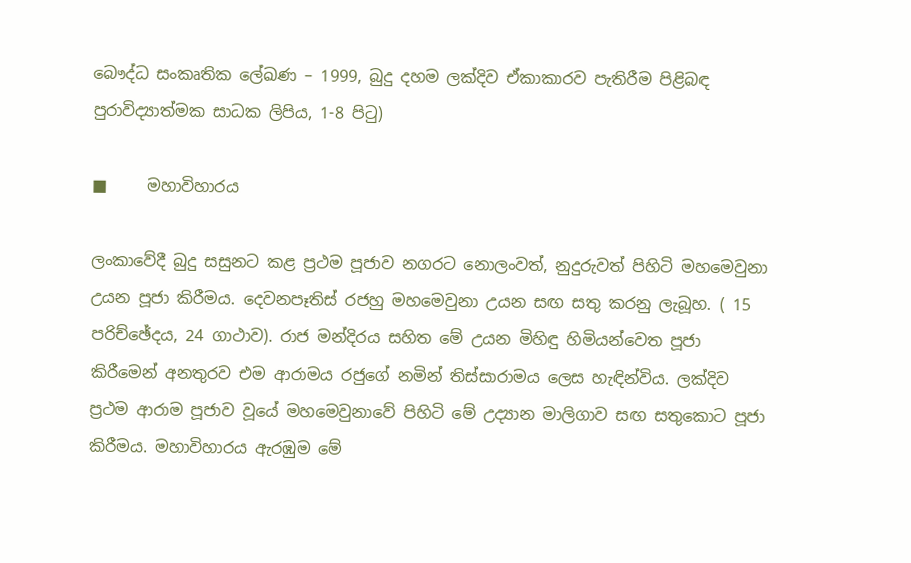බෞද්ධ සංකෘතික ලේඛණ – 1999, බුදු දහම ලක්දිව ඒකාකාරව පැතිරීම පිළිබඳ පුරාවිද්‍යාත්මක සාධක ලිපිය, 1-8 පිටු)

■     මහාවිහාරය

ලංකාවේදී බුදු සසුනට කළ ප්‍රථම පූජාව නගරට නොලංවත්, නුදුරුවත් පිහිටි මහමෙවුනා උයන පූජා කිරීමය. දෙවනපෑතිස් රජහු මහමෙවුනා උයන සඟ සතු කරනු ලැබූහ. ( 15 පරිච්ඡේදය, 24 ගාථාව). රාජ මන්දිරය සහිත මේ උයන මිහිඳු හිමියන්වෙත පූජා කිරීමෙන් අනතුරව එම ආරාමය රජුගේ නමින් තිස්සාරාමය ලෙස හැඳින්විය. ලක්දිව ප්‍රථම ආරාම පූජාව වූයේ මහමෙවුනාවේ පිහිටි මේ උද්‍යාන මාලිගාව සඟ සතුකොට පූජා කිරීමය. මහාවිහාරය ඇරඹුම මේ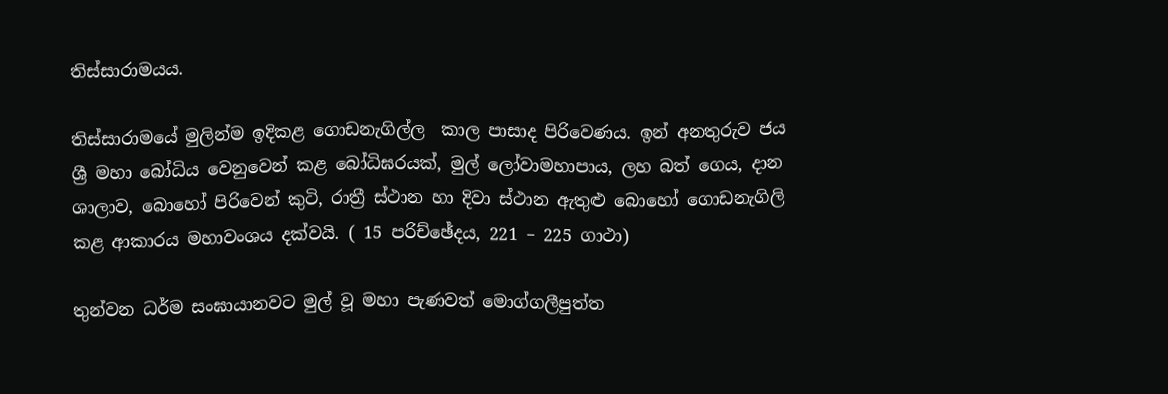තිස්සාරාමයය.

තිස්සාරාමයේ මුලින්ම ඉදිකළ ගොඩනැගිල්ල  කාල පාසාද පිරිවෙණය. ඉන් අනතුරුව ජය ශ්‍රී මහා බෝධිය වෙනුවෙන් කළ බෝධිඝරයක්, මුල් ලෝවාමහාපාය, ලහ බත් ගෙය, දාන ශාලාව, බොහෝ පිරිවෙන් කුටි, රාත්‍රී ස්ථාන හා දිවා ස්ථාන ඇතුළු බොහෝ ගොඩනැගිලි කළ ආකාරය මහාවංශය දක්වයි. ( 15 පරිච්ඡේදය, 221 – 225 ගාථා)

තුන්වන ධර්ම සංඝායානවට මුල් වූ මහා පැණවත් මොග්ගලීපුත්ත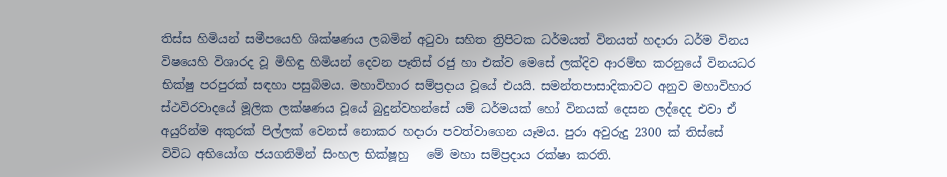තිස්ස හිමියන් සමීපයෙහි ශික්ෂණය ලබමින් අටුවා සහිත ත්‍රිපිටක ධර්මයත් විනයත් හදාරා ධර්ම විනය විෂයෙහි විශාරද වූ මිහිඳු හිමියන් දෙවන පෑතිස් රජු හා එක්ව මෙසේ ලක්දිව ආරම්භ කරනුයේ විනයධර භික්ෂු පරපුරක් සඳහා පසුබිමය. මහාවිහාර සම්ප්‍රදාය වූයේ එයයි. සමන්තපාසාදිකාවට අනුව මහාවිහාර ස්ථවිරවාදයේ මූලික ලක්ෂණය වූයේ බුදුන්වහන්සේ යම් ධර්මයක් හෝ විනයක් දෙසන ලද්දෙද එවා ඒ අයුරින්ම අකුරක් පිල්ලක් වෙනස් නොකර හදාරා පවත්වාගෙන යෑමය. පුරා අවුරුදු 2300 ක් තිස්සේ විවිධ අභියෝග ජයගනිමින් සිංහල භික්ෂූහු   මේ මහා සම්ප්‍රදාය රක්ෂා කරති.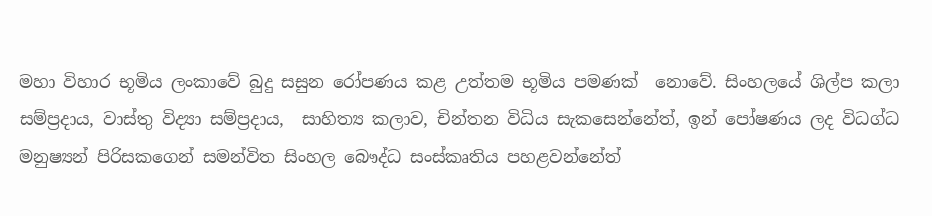මහා විහාර භූමිය ලංකාවේ බුදු සසුන රෝපණය කළ උත්තම භූමිය පමණක්  නොවේ. සිංහලයේ ශිල්ප කලා සම්ප්‍රදාය, වාස්තු විද්‍යා සම්ප්‍රදාය,  සාහිත්‍ය කලාව, චින්තන විධිය සැකසෙන්නේත්, ඉන් පෝෂණය ලද විධග්ධ මනුෂ්‍යන් පිරිසකගෙන් සමන්විත සිංහල බෞද්ධ සංස්කෘතිය පහළවන්නේත්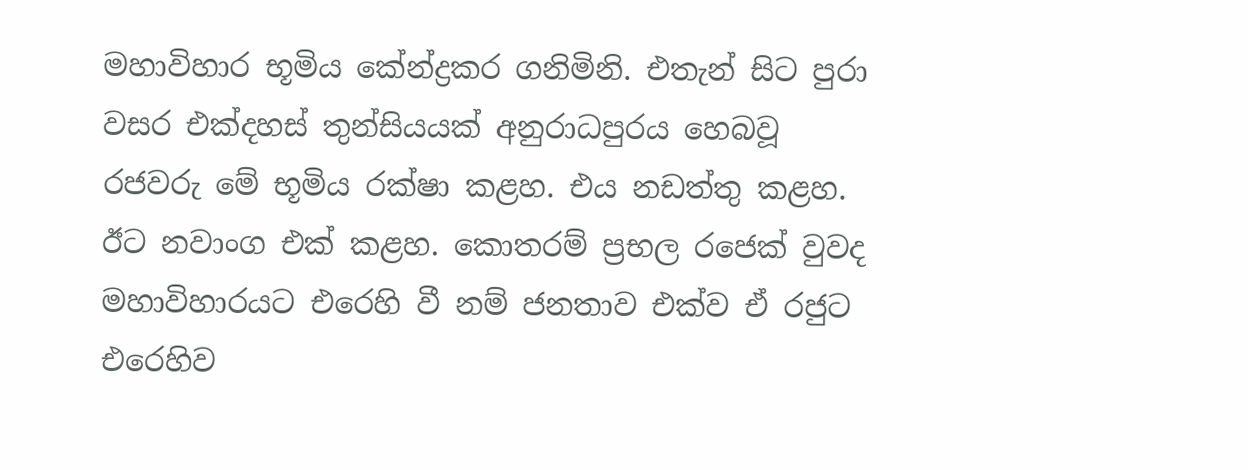මහාවිහාර භූමිය කේන්ද්‍රකර ගනිමිනි. එතැන් සිට පුරා වසර එක්දහස් තුන්සියයක් අනුරාධපුරය හෙබවූ රජවරු මේ භූමිය රක්ෂා කළහ. එය නඩත්තු කළහ. ඊට නවාංග එක් කළහ. කොතරම් ප්‍රභල රජෙක් වුවද මහාවිහාරයට එරෙහි වී නම් ජනතාව එක්ව ඒ රජුට එරෙහිව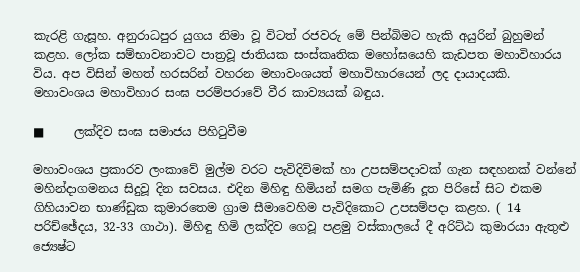කැරළි ගැසූහ. අනුරාධපුර යුගය නිමා වූ විටත් රජවරු මේ පින්බිමට හැකි අයුරින් බුහුමන් කළහ. ලෝක සම්භාවනාවට පාත්‍රවූ ජාතියක සංස්කෘතික මහෝඝයෙහි කැඩපත මහාවිහාරය විය. අප විසින් මහත් හරසරින් වහරන මහාවංශයත් මහාවිහාරයෙන් ලද දායාදයකි. මහාවංශය මහාවිහාර සංඝ පරම්පරාවේ වීර කාව්‍යයක් බඳුය.

■     ලක්දිව සංඝ සමාජය පිහිටුවීම

මහාවංශය ප්‍රකාරව ලංකාවේ මුල්ම වරට පැවිදිවිමක් හා උපසම්පදාවක් ගැන සඳහනක් වන්නේ මහින්දාගමනය සිදුවූ දින සවසය. එදින මිහිඳු හිමියන් සමග පැමිණි දූත පිරිසේ සිට එකම ගිහියාවන භාණ්ඩුක කුමාරතෙම ග්‍රාම සීමාවෙහිම පැවිදිකොට උපසම්පදා කළහ. ( 14 පරිච්ඡේදය, 32-33 ගාථා). මිහිඳු හිමි ලක්දිව ගෙවූ පළමු වස්කාලයේ දී අරිට්ඨ කුමාරයා ඇතුළු ජ්‍යෙෂ්ට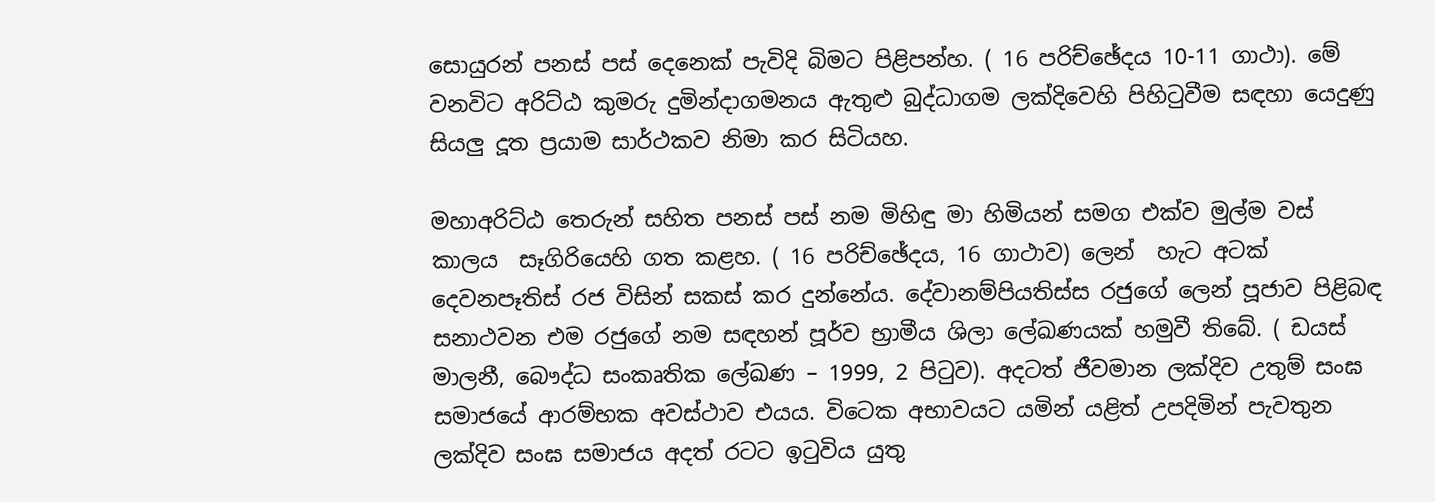සොයුරන් පනස් පස් දෙනෙක් පැවිදි බිමට පිළිපන්හ. ( 16 පරිච්ඡේදය 10-11 ගාථා). මේ වනවිට අරිට්ඨ කුමරු දුමින්දාගමනය ඇතුළු බුද්ධාගම ලක්දිවෙහි පිහිටුවීම සඳහා යෙදුණු සියලු දූත ප්‍රයාම සාර්ථකව නිමා කර සිටියහ.

මහාඅරිට්ඨ තෙරුන් සහිත පනස් පස් නම මිහිඳු මා හිමියන් සමග එක්ව මුල්ම වස් කාලය  සෑගිරියෙහි ගත කළහ. ( 16 පරිච්ඡේදය, 16 ගාථාව) ලෙන්  හැට අටක්  දෙවනපෑතිස් රජ විසින් සකස් කර දුන්නේය. දේවානම්පියතිස්ස රජුගේ ලෙන් පූජාව පිළිබඳ සනාථවන එම රජුගේ නම සඳහන් පූර්ව භ්‍රාමීය ශිලා ලේඛණයක් හමුවී තිබේ. ( ඩයස් මාලනී, බෞද්ධ සංකෘතික ලේඛණ – 1999, 2 පිටුව). අදටත් ජීවමාන ලක්දිව උතුම් සංඝ සමාජයේ ආරම්භක අවස්ථාව එයය. විටෙක අභාවයට යමින් යළිත් උපදිමින් පැවතුන ලක්දිව සංඝ සමාජය අදත් රටට ඉටුවිය යුතු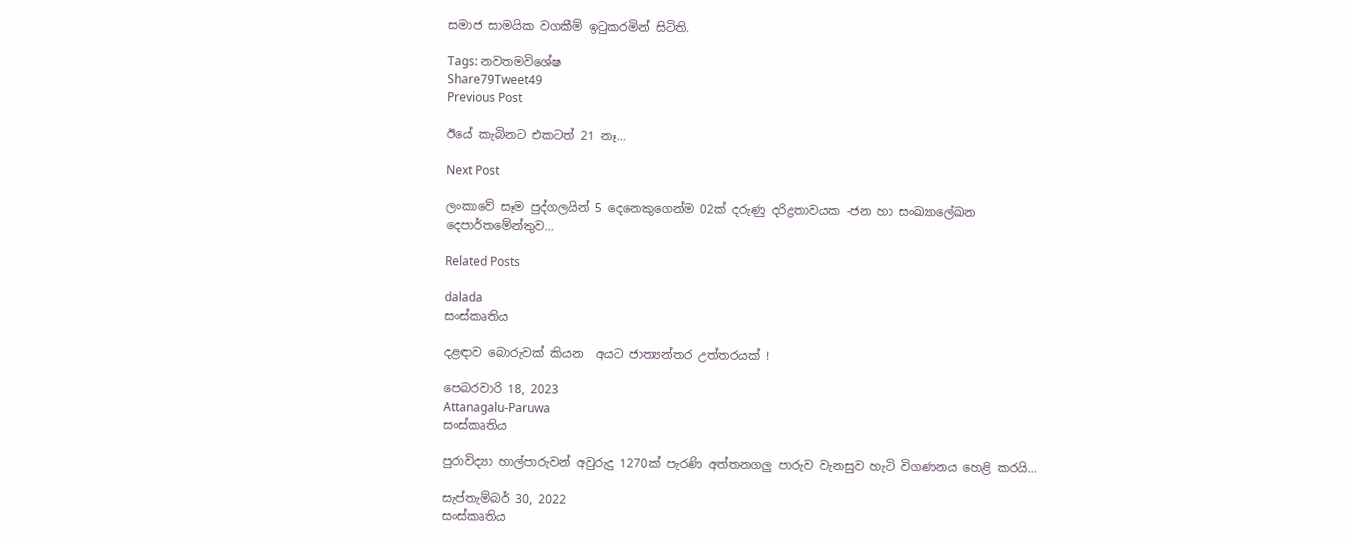සමාජ සාමයික වගකීම් ඉටුකරමින් සිටිති.

Tags: නවතමවිශේෂ
Share79Tweet49
Previous Post

ඊයේ කැබිනට එකටත් 21 නෑ…

Next Post

ලංකාවේ සෑම පුද්ගලයින් 5 දෙනෙකුගෙන්ම 02ක් දරුණු දරිද්‍රතාවයක -ජන හා සංඛ්‍යාලේඛන දෙපාර්තමේන්තුව…

Related Posts

dalada
සංස්කෘතිය

දළඳාව බොරුවක් කියන  අයට ජාත්‍යන්තර උත්තරයක් !

පෙබරවාරි 18, 2023
Attanagalu-Paruwa
සංස්කෘතිය

පුරාවිද්‍යා හාල්පාරුවන් අවුරුදු 1270ක් පැරණි අත්තනගලු පාරුව වැනසුව හැටි විගණනය හෙළි කරයි…

සැප්තැම්බර් 30, 2022
සංස්කෘතිය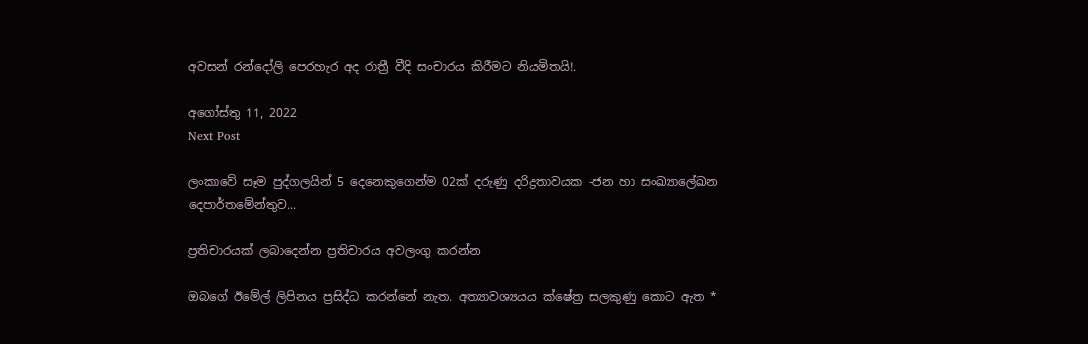අවසන් රන්දෝලි පෙරහැර අද රාත්‍රී වීදි සංචාරය කිරීමට නියමිතයි!.

අගෝස්තු 11, 2022
Next Post

ලංකාවේ සෑම පුද්ගලයින් 5 දෙනෙකුගෙන්ම 02ක් දරුණු දරිද්‍රතාවයක -ජන හා සංඛ්‍යාලේඛන දෙපාර්තමේන්තුව...

ප්‍රතිචාරයක් ලබාදෙන්න ප්‍රතිචාරය අවලංගු කරන්න

ඔබගේ ඊමේල් ලිපිනය ප්‍රසිද්ධ කරන්නේ නැත. අත්‍යාවශ්‍යයය ක්ෂේත්‍ර සලකුණු කොට ඇත *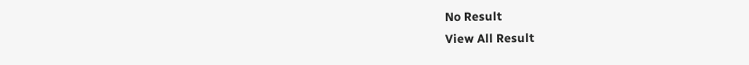No Result
View All Result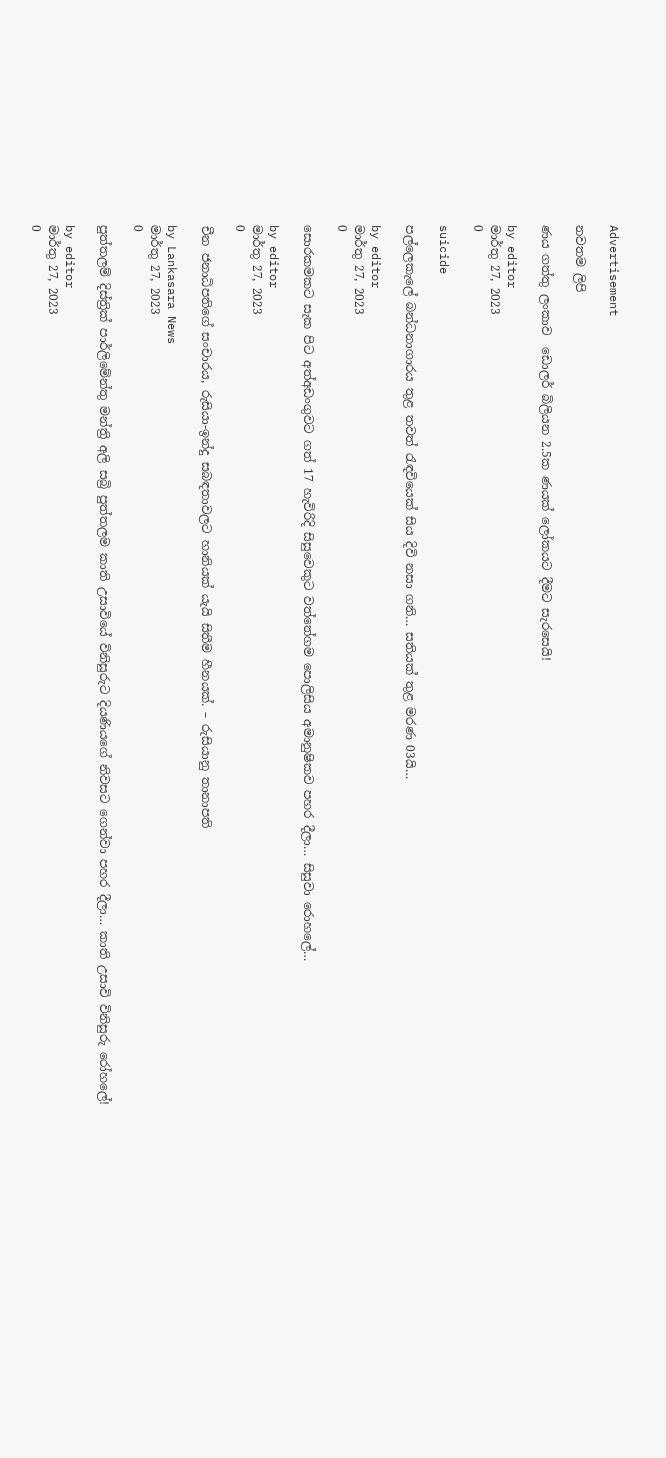Advertisement

නවතම ලිපි

ණය ගත්තු ලංකාව  ඩොලර් බිලියන 2.5ක ණයක් ලෝකයට දීමට සැරසෙයි!

by editor
මාර්තු 27, 2023
0

suicide

පල්ලෙකැලේ බන්ධනාගාරය තුළ තවත් රැඳවියෙක් සිය දිවි නසා ගනි… සතියක් තුළ මරණ 03යි…

by editor
මාර්තු 27, 2023
0

සොරකමකට සැක පිට අත්අඩංගුවට ගත් 17 හැවිරිදි සිසුවෙකුට වත්තේගම පොලිසිය අමානුෂිකව පහර දීලා… සිසුවා රොහලේ…

by editor
මාර්තු 27, 2023
0

චීන ජනාධිපතිගේ සංචාරය, රුසියා-ඉන්දු සබඳතාවලට හානියක් යැයි සිතීම හීනයක්. – රුසියානු තානාපති

by Lankasara News
මාර්තු 27, 2023
0

පුත්තලම් දිස්ත්‍රික් පාර්ලිමේන්තු මන්ත්‍රි අලි සබ්‍රි පුත්තලම කාති උසාවියේ විනිසුරුට දියණියගේ නිවසට ගෙන්වා පහර දීලා… කාති උසාවි විනිසුරු රෝහලේ!

by editor
මාර්තු 27, 2023
0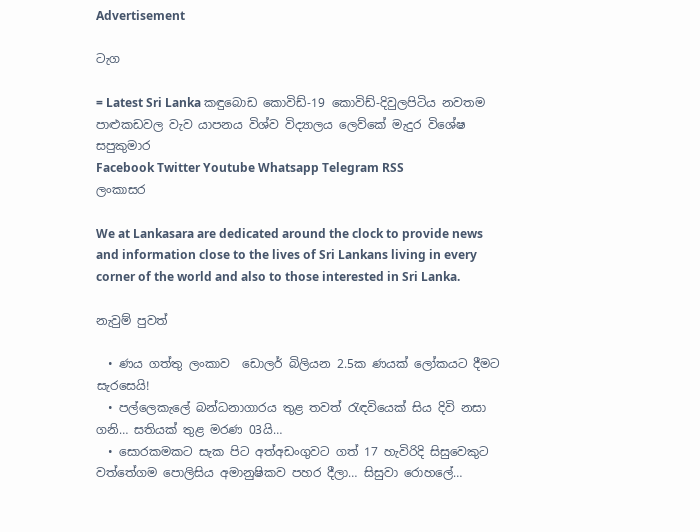Advertisement

ටැග

= Latest Sri Lanka කඳුබොඩ කොවිඩ්-19 කොවිඩ්-දිවුලපිටිය නවතම පාළුකඩවල වැව යාපනය විශ්ව විද්‍යාලය ලෙව්කේ මැදුර විශේෂ සපුකුමාර
Facebook Twitter Youtube Whatsapp Telegram RSS
ලංකාසර

We at Lankasara are dedicated around the clock to provide news and information close to the lives of Sri Lankans living in every corner of the world and also to those interested in Sri Lanka.

නැවුම් පුවත්

  • ණය ගත්තු ලංකාව  ඩොලර් බිලියන 2.5ක ණයක් ලෝකයට දීමට සැරසෙයි!
  • පල්ලෙකැලේ බන්ධනාගාරය තුළ තවත් රැඳවියෙක් සිය දිවි නසා ගනි… සතියක් තුළ මරණ 03යි…
  • සොරකමකට සැක පිට අත්අඩංගුවට ගත් 17 හැවිරිදි සිසුවෙකුට වත්තේගම පොලිසිය අමානුෂිකව පහර දීලා… සිසුවා රොහලේ…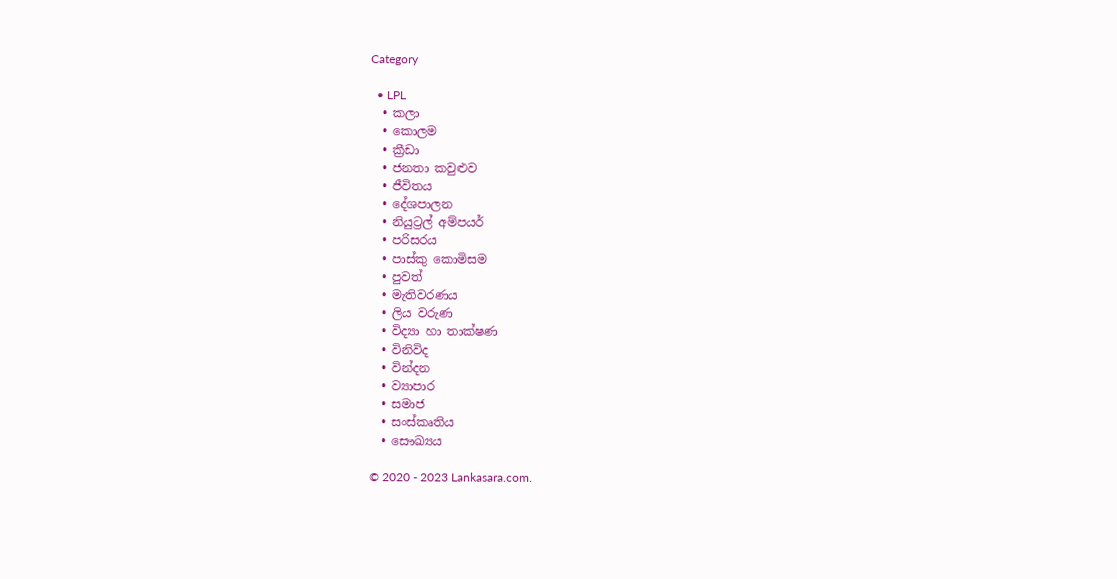Category

  • LPL
  • කලා
  • කොලම
  • ක්‍රීඩා
  • ජනතා කවුළුව
  • ජීවිතය
  • දේශපාලන
  • නියුට්‍රල් අම්පයර්
  • පරිසරය
  • පාස්කු කොමිසම
  • පුවත්
  • මැතිවරණය
  • ලිය වරුණ
  • විද්‍යා හා තාක්ෂණ
  • විනිවිද
  • වින්දන
  • ව්‍යාපාර
  • සමාජ
  • සංස්කෘතිය
  • සෞඛ්‍යය

© 2020 - 2023 Lankasara.com.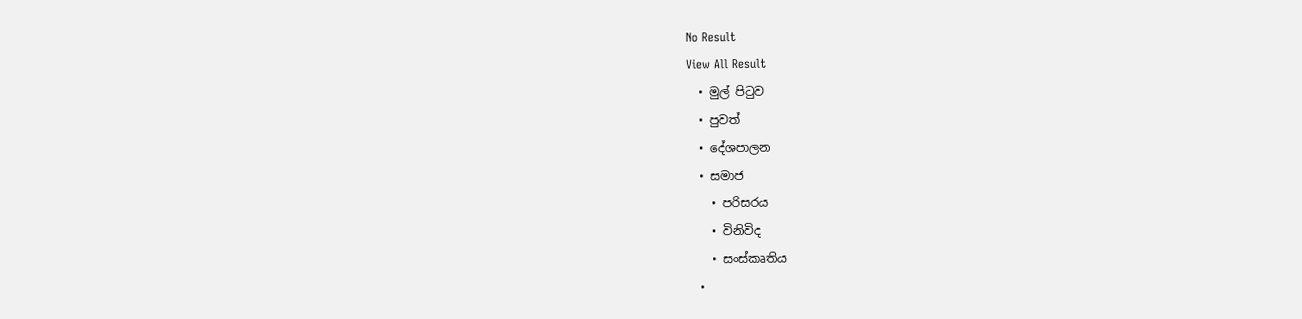No Result
View All Result
  • මුල් පිටුව
  • පුවත්
  • දේශපාලන
  • සමාජ
    • පරිසරය
    • විනිවිද
    • සංස්කෘතිය
  •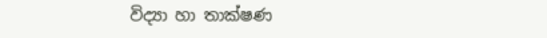විද්‍යා හා තාක්ෂණ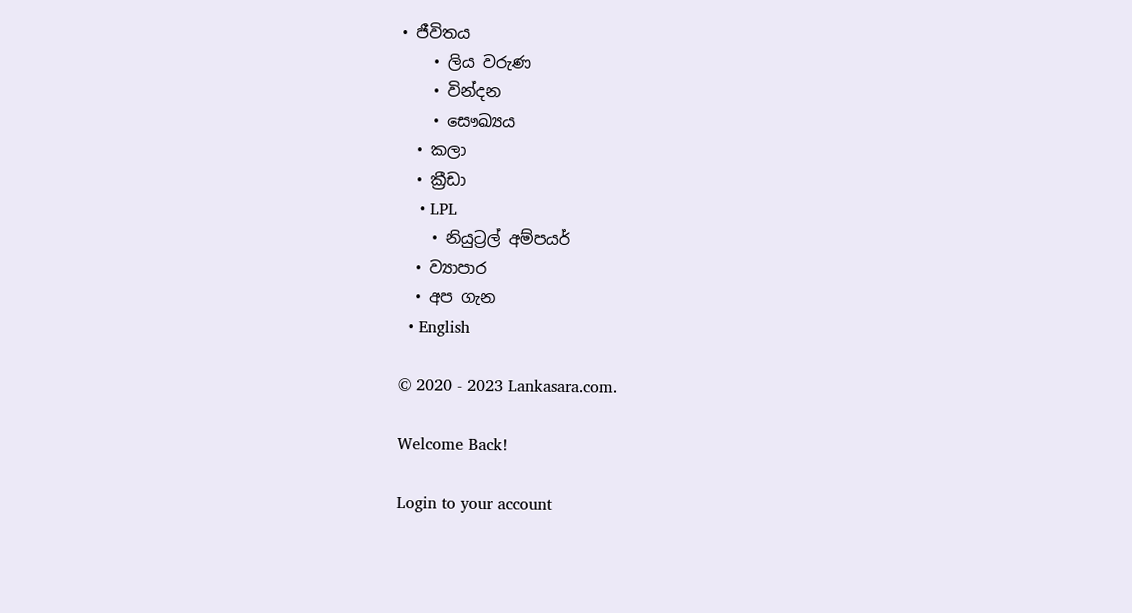• ජීවිතය
    • ලිය වරුණ
    • වින්දන
    • සෞඛ්‍යය
  • කලා
  • ක්‍රීඩා
    • LPL
    • නියුට්‍රල් අම්පයර්
  • ව්‍යාපාර
  • අප ගැන
  • English

© 2020 - 2023 Lankasara.com.

Welcome Back!

Login to your account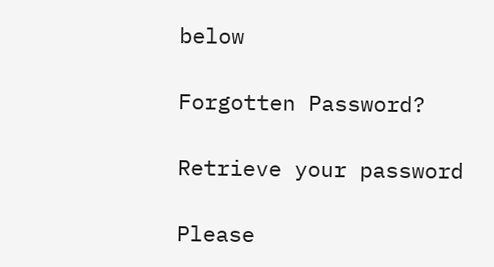below

Forgotten Password?

Retrieve your password

Please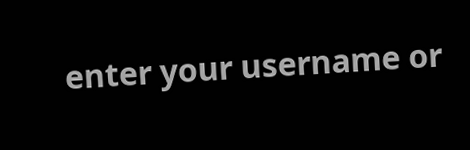enter your username or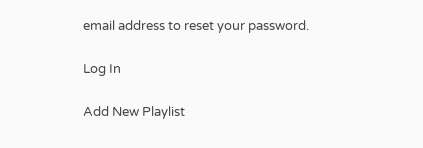email address to reset your password.

Log In

Add New Playlist